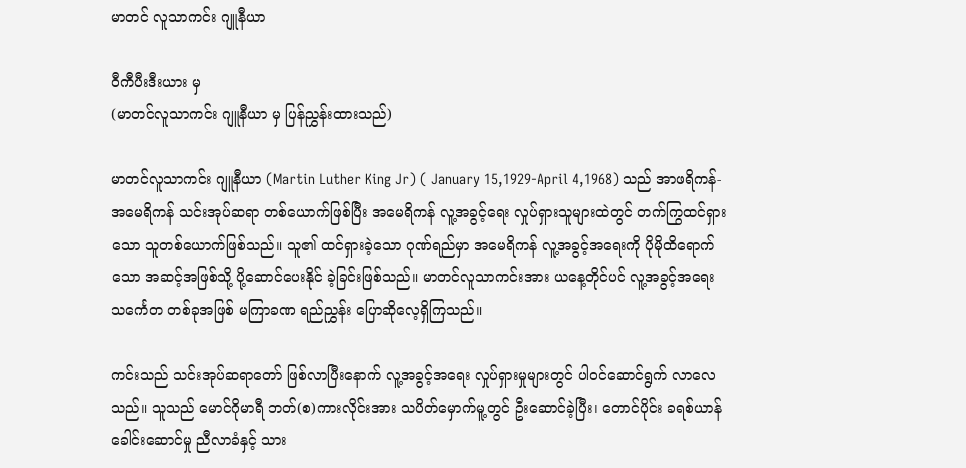မာတင် လူသာကင်း ဂျူနီယာ

ဝီကီပီးဒီးယား မှ
(မာတင်လူသာကင်း ဂျူနီယာ မှ ပြန်ညွှန်းထားသည်)

မာတင်လူသာကင်း ဂျူနီယာ (Martin Luther King Jr) ( January 15,1929-April 4,1968) သည် အာဖရိကန်-အမေရိကန် သင်းအုပ်ဆရာ တစ်ယောက်ဖြစ်ပြီး အမေရိကန် လူ့အခွင့်ရေး လှုပ်ရှားသူများထဲတွင် တက်ကြွထင်ရှားသော သူတစ်ယောက်ဖြစ်သည်။ သူ၏ ထင်ရှားခဲ့သော ဂုဏ်ရည်မှာ အမေရိကန် လူ့အခွင့်အရေးကို ပိုမိုထိရောက်သော အဆင့်အဖြစ်သို့ ပို့ဆောင်ပေးနိုင် ခဲ့ခြင်းဖြစ်သည်။ မာတင်လူသာကင်းအား ယနေ့တိုင်ပင် လူ့အခွင့်အရေး သင်္ကေတ တစ်ခုအဖြစ် မကြာခဏ ရည်ညွှန်း ပြောဆိုလေ့ရှိကြသည်။

ကင်းသည် သင်းအုပ်ဆရာတော် ဖြစ်လာပြီးနောက် လူ့အခွင့်အရေး လှုပ်ရှားမှုများတွင် ပါဝင်ဆောင်ရွက် လာလေသည်။ သူသည် မောင်ဂိုမာရီ ဘတ်(စ)ကားလိုင်းအား သပိတ်မှောက်မူ့တွင် ဦးဆောင်ခဲ့ပြီး၊ တောင်ပိုင်း ခရစ်ယာန် ခေါင်းဆောင်မှု ညီလာခံနှင့် သား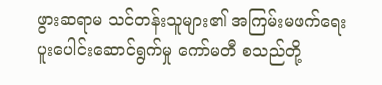ဖွားဆရာမ သင်တန်းသူများ၏ အကြမ်းမဖက်ရေး ပူးပေါင်းဆောင်ရွက်မှု ကော်မတီ စသည်တို့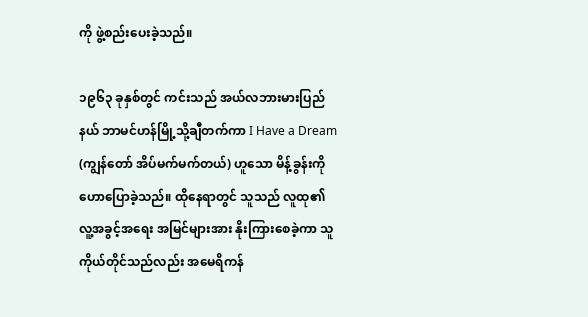ကို ဖွဲ့စည်းပေးခဲ့သည်။

၁၉၆၃ ခုနှစ်တွင် ကင်းသည် အယ်လဘားမားပြည်နယ် ဘာမင်ဟန်မြို့သို့ချီတက်ကာ I Have a Dream (ကျွန်တော် အိပ်မက်မက်တယ်) ဟူသော မိန့်ခွန်းကို ဟောပြောခဲ့သည်။ ထိုနေရာတွင် သူသည် လူထု၏ လူ့အခွင့်အရေး အမြင်များအား နိုးကြားစေခဲ့ကာ သူကိုယ်တိုင်သည်လည်း အမေရိကန်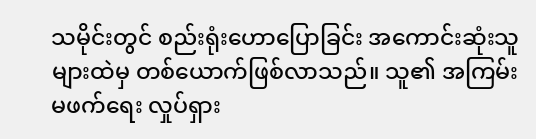သမိုင်းတွင် စည်းရုံးဟောပြောခြင်း အကောင်းဆုံးသူများထဲမှ တစ်ယောက်ဖြစ်လာသည်။ သူ၏ အကြမ်းမဖက်ရေး လှုပ်ရှား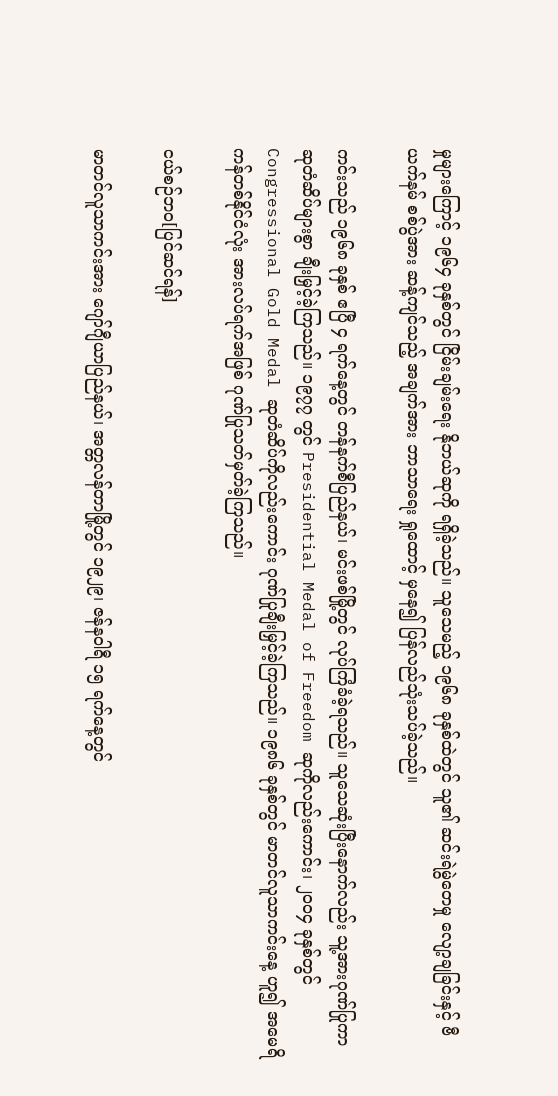မှုများကြောင့် ၁၉၆၄ ခုနှစ်တွင် ငြိမ်းချမ်းရေး နိုဘယ်ဆုကို ရရှိခဲ့သည်။ သူသေမည့် ၁၉၆၈ ခုနှစ်ထဲတွင် သူ၏ ဆင်းရဲမွဲတေမှု လျော့ချခြင်းနှင့် ဗီယက်နမ် စစ်ပွဲအား ဆန့်ကျင်သည့် အချက်အား ဘာသာရေး ရှုထောင့် မှနေ၍ ပြန်လည်သုံးသပ်ခဲ့သည်။

ကင်းသည် ၁၉၆၈ ခုနှစ် ဧပြီ ၄ ရက်နေ့တွင် တန်နက်စီပြည်နယ်၊ မင်းဖစ်မြို့တွင် လုပ်ကြံခံခဲ့ရသည်။ သူသေဆုံးပြီးနောက်လည်း သူ့အားဂုဏ်ပြုကာ ဆုတံဆိပ်များစွာ ချီးမြှင့်ခဲ့ကြသည်။ ၁၉၇၇ တွင် Presidential Medal of Freedom ဆုကိုလည်းကောင်း၊ ၂၀၀၄ ခုနှစ်တွင် Congressional Gold Medal ဆုတံဆိပ်ကိုလည်းကောင်း ဂုဏ်ပြုချီးမြှင့်ခဲ့ကြသည်။ ၁၉၈၆ ခုနှစ်တွင် မာတင်လူသာကင်းနေ့ ဟူ၍ အမေရိကန်တစ်နိုင်ငံလုံး အားလပ်ရက်အဖြစ် ဂုဏ်ပြုသတ်မှတ်ခဲ့ကြသည်။

ငယ်စဉ်ဘဝ[ပြင်ဆင်ရန်]

မာတင်လူသာကင်းအား ဂျော်ဂျီယာပြည်နယ်၊ အတ္တလန်တာမြို့တွင် ၁၉၂၉၊ ဇန်နဝါရီ ၁၅ ရက်နေ့တွင်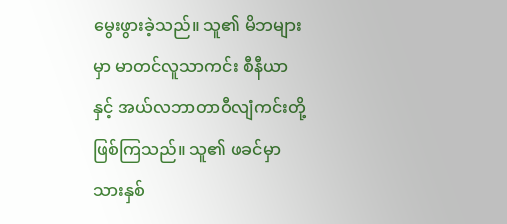မွေးဖွားခဲ့သည်။ သူ၏ မိဘများမှာ မာတင်လူသာကင်း စီနီယာနှင့် အယ်လဘာတာဝီလျံကင်းတို့ဖြစ်ကြသည်။ သူ၏ ဖခင်မှာ သားနှစ်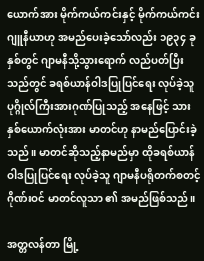ယောက်အား မိုက်ကယ်ကင်းနှင့် မိုက်ကယ်ကင်း ဂျူနီယာဟု အမည်ပေးခဲ့သော်လည်း ၁၉၃၄ ခုနှစ်တွင် ဂျာမနီသို့သွားရောက် လည်ပတ်ပြီးသည်တွင် ခရစ်ယာန်ဝါဒပြုပြင်ရေး လုပ်ခဲ့သူ ပုဂ္ဂိုလ်ကြီးအားဂုဏ်ပြုသည့် အနေဖြင့် သားနှစ်ယောက်လုံးအား မာတင်ဟု နာမည်ပြောင်းခဲ့သည်။ မာတင်ဆိုသည့်နာမည်မှာ ထိုခရစ်ယာန်ဝါဒပြုပြင်ရေး လုပ်ခဲ့သူ ဂျာမနီပရိုတက်စတင့် ဂိုဏ်းဝင် မာတင်လူသာ ၏ အမည်ဖြစ်သည်။

အတ္တလန်တာ မြို့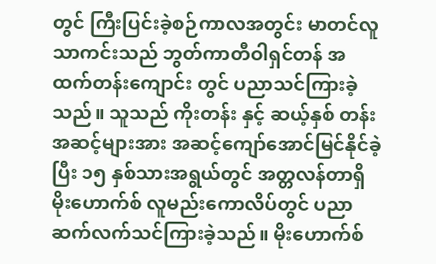တွင် ကြီးပြင်းခဲ့စဉ်ကာလအတွင်း မာတင်လူသာကင်းသည် ဘွတ်ကာတီဝါရှင်တန် အထက်တန်းကျောင်း တွင် ပညာသင်ကြားခဲ့သည်။ သူသည် ကိုးတန်း နှင့် ဆယ့်နှစ် တန်းအဆင့်များအား အဆင့်ကျော်အောင်မြင်နိုင်ခဲ့ပြီး ၁၅ နှစ်သားအရွယ်တွင် အတ္တလန်တာရှိ မိုးဟောက်စ် လူမည်းကောလိပ်တွင် ပညာဆက်လက်သင်ကြားခဲ့သည်။ မိုးဟောက်စ်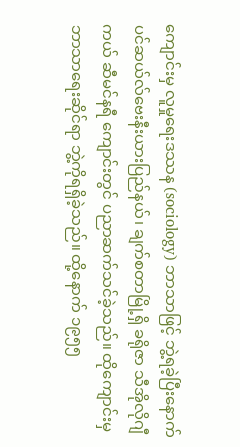ကျောင်းမှ လူမှုရေးဒဿန (sociology) ဘာသာဖြင့် ဘွဲ့ရခဲ့ပြီးနောက် ပင်ဆယ်လ်ဗေးနီးယားပြည်နယ်၊ ချက်စတာမြို့ရှိ ခရိုဇာ သီအိုလိုဂျီကယ် ဆီမင်နရီ ကျောင်းတွင် ပညာဆက်သင်ခဲ့သည်။ ထိုကျောင်းမှ ဘာသာရေးဆိုင်ရာ ဘွဲ့ကိုရရှိခဲ့သည်။ ထို့နောက် ၁၉၅၅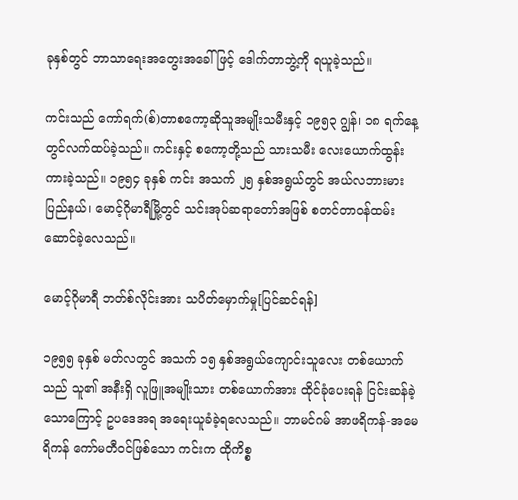ခုနှစ်တွင် ဘာသာရေးအတွေးအခေါ် ဖြင့် ဒေါက်တာဘွဲ့ကို ရယူခဲ့သည်။

ကင်းသည် ကော်ရက်(စ်)တာစကော့ဆိုသူအမျိုးသမီးနှင့် ၁၉၅၃ ဂျွန်၊ ၁၈ ရက်နေ့တွင်လက်ထပ်ခဲ့သည်။ ကင်းနှင့် စကော့တို့သည် သားသမီး လေးယောက်ထွန်းကားခဲ့သည်။ ၁၉၅၄ ခုနှစ် ကင်း အသက် ၂၅ နှစ်အရွယ်တွင် အယ်လဘားမား ပြည်နယ်၊ မောင့်ဂိုမာရီမြို့တွင် သင်းအုပ်ဆရာတော်အဖြစ် စတင်တာဝန်ထမ်းဆောင်ခဲ့လေသည်။

မောင့်ဂိုမာရီ ဘတ်စ်လိုင်းအား သပိတ်မှောက်မှု[ပြင်ဆင်ရန်]

၁၉၅၅ ခုနှစ် မတ်လတွင် အသက် ၁၅ နှစ်အရွယ်ကျောင်းသူလေး တစ်ယောက်သည် သူ၏ အနီးရှိ လူဖြူအမျိုးသား တစ်ယောက်အား ထိုင်ခုံပေးရန် ငြင်းဆန်ခဲ့သောကြောင့် ဥပဒေအရ အရေးယူခံခဲ့ရလေသည်။ ဘာမင်ဂမ် အာဖရိကန်-အမေရိကန် ကော်မတီဝင်ဖြစ်သော ကင်းက ထိုကိစ္စ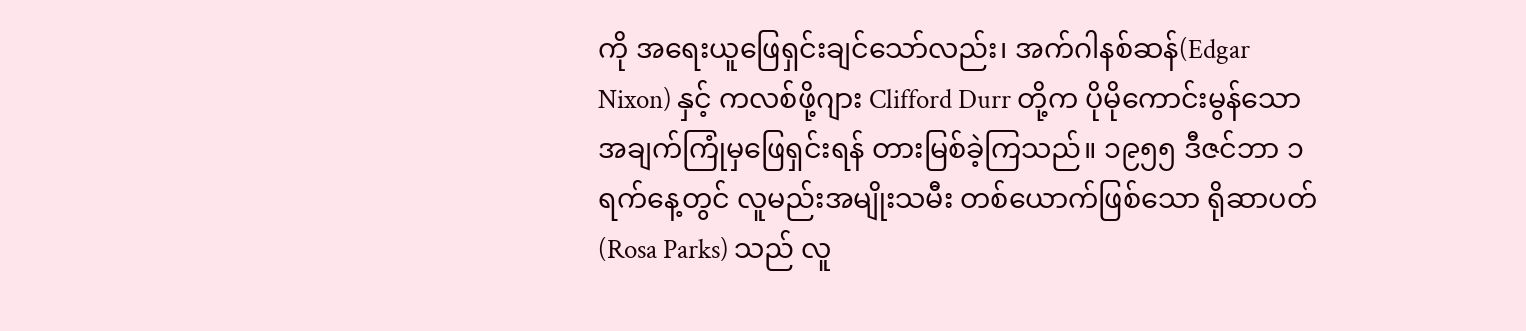ကို အရေးယူဖြေရှင်းချင်သော်လည်း၊ အက်ဂါနစ်ဆန်(Edgar Nixon) နှင့် ကလစ်ဖို့ဂျား Clifford Durr တို့က ပိုမိုကောင်းမွန်သော အချက်ကြုံမှဖြေရှင်းရန် တားမြစ်ခဲ့ကြသည်။ ၁၉၅၅ ဒီဇင်ဘာ ၁ ရက်နေ့တွင် လူမည်းအမျိုးသမီး တစ်ယောက်ဖြစ်သော ရိုဆာပတ်(Rosa Parks) သည် လူ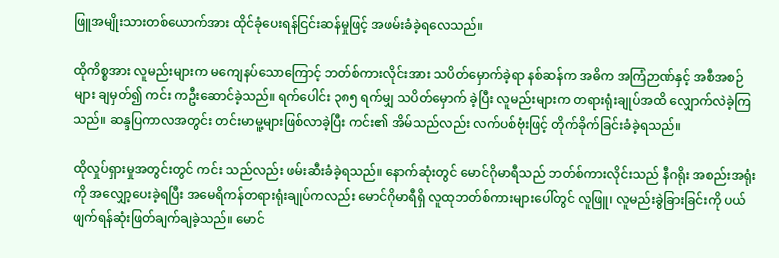ဖြူအမျိုးသားတစ်ယောက်အား ထိုင်ခုံပေးရန်ငြင်းဆန်မှုဖြင့် အဖမ်းခံခဲ့ရလေသည်။

ထိုကိစ္စအား လူမည်းများက မကျေနပ်သောကြောင့် ဘတ်စ်ကားလိုင်းအား သပိတ်မှောက်ခဲ့ရာ နစ်ဆန်က အဓိက အကြံဉာဏ်နှင့် အစီအစဉ်များ ချမှတ်၍ ကင်း ကဦးဆောင်ခဲ့သည်။ ရက်ပေါင်း ၃၈၅ ရက်မျှ သပိတ်မှောက် ခဲ့ပြီး လူမည်းများက တရားရုံးချုပ်အထိ လျှောက်လဲခဲ့ကြသည်။ ဆန္ဒပြကာလအတွင်း တင်းမာမူ့များဖြစ်လာခဲ့ပြီး ကင်း၏ အိမ်သည်လည်း လက်ပစ်ဗုံးဖြင့် တိုက်ခိုက်ခြင်းခံခဲ့ရသည်။

ထိုလှုပ်ရှားမှုအတွင်းတွင် ကင်း သည်လည်း ဖမ်းဆီးခံခဲ့ရသည်။ နောက်ဆုံးတွင် မောင်ဂိုမာရီသည် ဘတ်စ်ကားလိုင်းသည် နီဂရိုး အစည်းအရုံးကို အလျှော့ပေးခဲ့ရပြီး အမေရိကန်တရားရုံးချုပ်ကလည်း မောင်ဂိုမာရီရှိ လူထုဘတ်စ်ကားများပေါ်တွင် လူဖြူ၊ လူမည်းခွဲခြားခြင်းကို ပယ်ဖျက်ရန်ဆုံးဖြတ်ချက်ချခဲ့သည်။ မောင်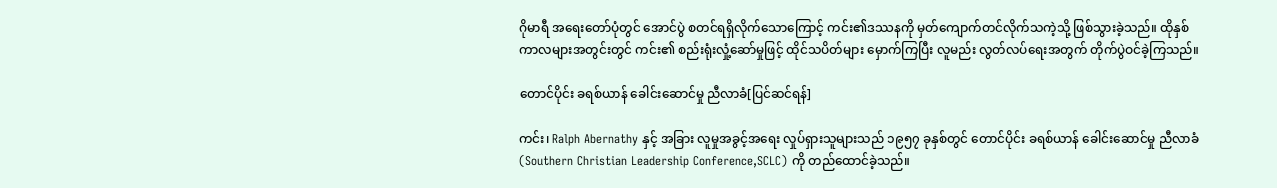ဂိုမာရီ အရေးတော်ပုံတွင် အောင်ပွဲ စတင်ရရှိလိုက်သောကြောင့် ကင်း၏ဒဿနကို မှတ်ကျောက်တင်လိုက်သကဲ့သို့ ဖြစ်သွားခဲ့သည်။ ထိုနှစ်ကာလများအတွင်းတွင် ကင်း၏ စည်းရုံးလှုံ့ဆော်မှုဖြင့် ထိုင်သပိတ်များ မှောက်ကြပြီး လူမည်း လွတ်လပ်ရေးအတွက် တိုက်ပွဲဝင်ခဲ့ကြသည်။

တောင်ပိုင်း ခရစ်ယာန် ခေါင်းဆောင်မှု ညီလာခံ[ပြင်ဆင်ရန်]

ကင်း၊ Ralph Abernathy နှင့် အခြား လူမှုအခွင့်အရေး လှုပ်ရှားသူများသည် ၁၉၅၇ ခုနှစ်တွင် တောင်ပိုင်း ခရစ်ယာန် ခေါင်းဆောင်မှု ညီလာခံ(Southern Christian Leadership Conference,SCLC) ကို တည်ထောင်ခဲ့သည်။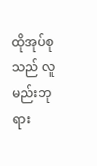ထိုအုပ်စုသည် လူမည်းဘုရား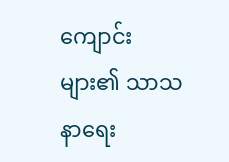ကျောင်း များ၏ သာသနာရေး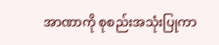အာဏာကို စုစည်းအသုံးပြုကာ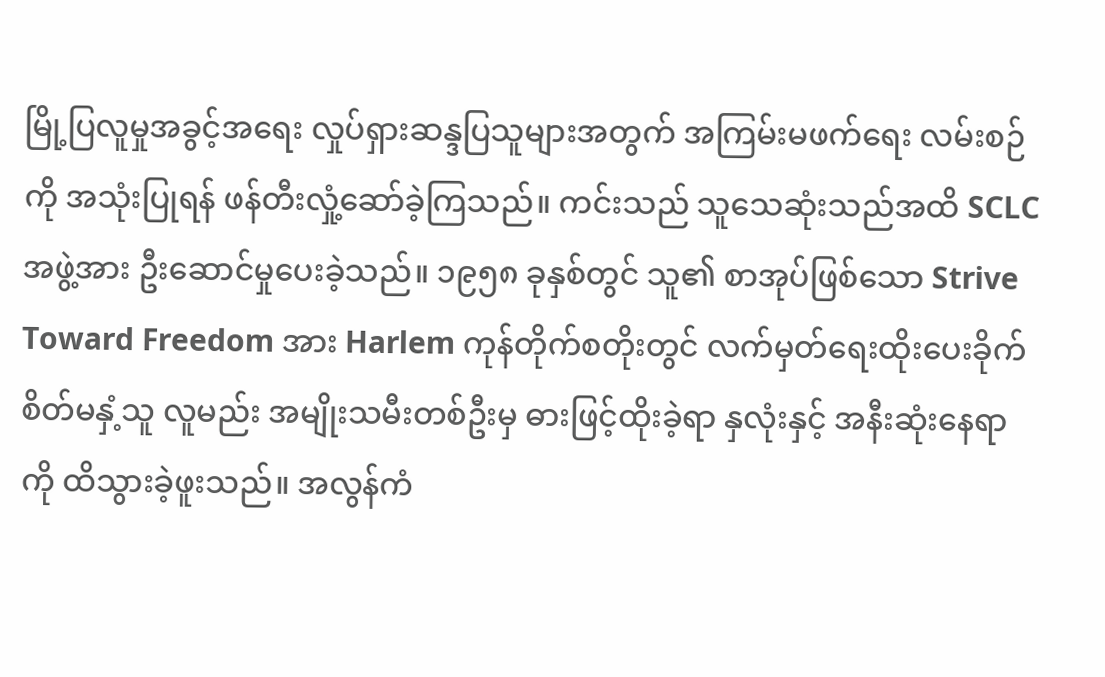မြို့ပြလူမှုအခွင့်အရေး လှုပ်ရှားဆန္ဒပြသူများအတွက် အကြမ်းမဖက်ရေး လမ်းစဉ်ကို အသုံးပြုရန် ဖန်တီးလှုံ့ဆော်ခဲ့ကြသည်။ ကင်းသည် သူသေဆုံးသည်အထိ SCLC အဖွဲ့အား ဦးဆောင်မှုပေးခဲ့သည်။ ၁၉၅၈ ခုနှစ်တွင် သူ၏ စာအုပ်ဖြစ်သော Strive Toward Freedom အား Harlem ကုန်တိုက်စတိုးတွင် လက်မှတ်ရေးထိုးပေးခိုက် စိတ်မနှံ့သူ လူမည်း အမျိုးသမီးတစ်ဦးမှ ဓားဖြင့်ထိုးခဲ့ရာ နှလုံးနှင့် အနီးဆုံးနေရာကို ထိသွားခဲ့ဖူးသည်။ အလွန်ကံ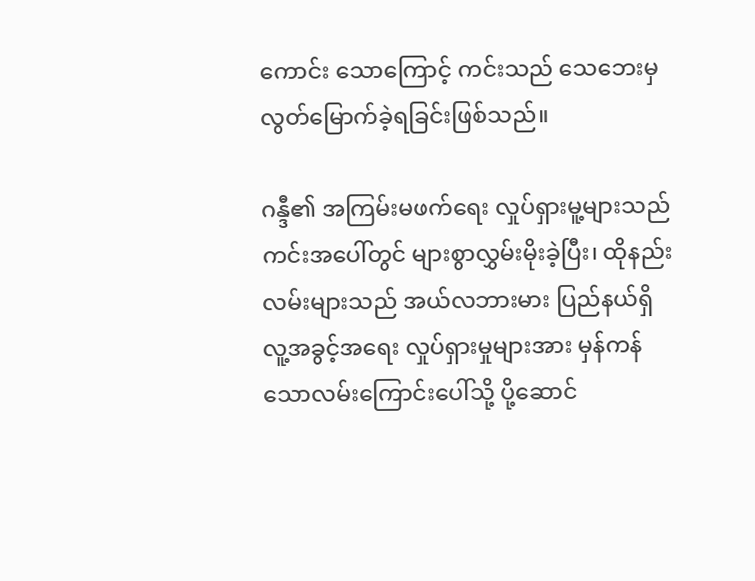ကောင်း သောကြောင့် ကင်းသည် သေဘေးမှ လွတ်မြောက်ခဲ့ရခြင်းဖြစ်သည်။

ဂန္ဒီ၏ အကြမ်းမဖက်ရေး လှုပ်ရှားမူ့များသည် ကင်းအပေါ်တွင် များစွာလွှမ်းမိုးခဲ့ပြီး၊ ထိုနည်းလမ်းများသည် အယ်လဘားမား ပြည်နယ်ရှိ လူ့အခွင့်အရေး လှုပ်ရှားမှုများအား မှန်ကန်သောလမ်းကြောင်းပေါ်သို့ ပို့ဆောင်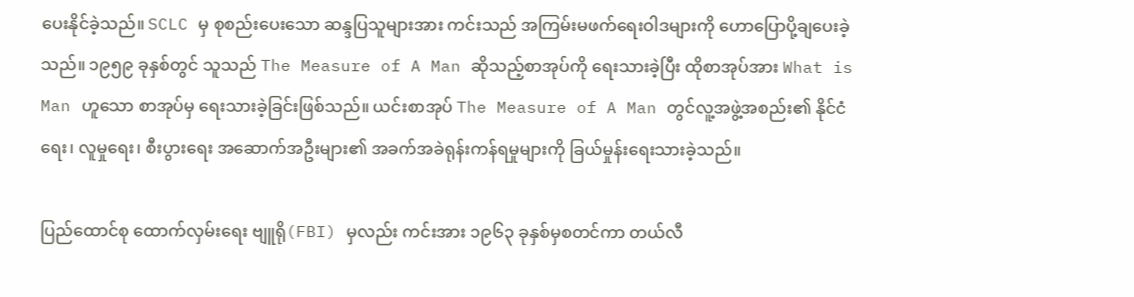ပေးနိုင်ခဲ့သည်။ SCLC မှ စုစည်းပေးသော ဆန္ဒပြသူများအား ကင်းသည် အကြမ်းမဖက်ရေးဝါဒများကို ဟောပြောပို့ချပေးခဲ့သည်။ ၁၉၅၉ ခုနှစ်တွင် သူသည် The Measure of A Man ဆိုသည့်စာအုပ်ကို ရေးသားခဲ့ပြီး ထိုစာအုပ်အား What is Man ဟူသော စာအုပ်မှ ရေးသားခဲ့ခြင်းဖြစ်သည်။ ယင်းစာအုပ် The Measure of A Man တွင်လူ့အဖွဲ့အစည်း၏ နိုင်ငံရေး၊ လူမှုရေး၊ စီးပွားရေး အဆောက်အဦးများ၏ အခက်အခဲရုန်းကန်ရမှုများကို ခြယ်မှုန်းရေးသားခဲ့သည်။

ပြည်ထောင်စု ထောက်လှမ်းရေး ဗျူရို(FBI) မှလည်း ကင်းအား ၁၉၆၃ ခုနှစ်မှစတင်ကာ တယ်လီ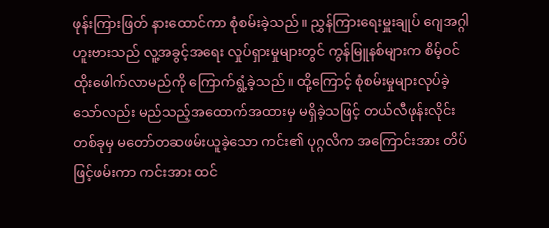ဖုန်းကြားဖြတ် နားထောင်ကာ စုံစမ်းခဲ့သည်။ ညွှန်ကြားရေးမှူးချုပ် ဂျေအဂ္ဂါဟူးဗားသည် လူ့အခွင့်အရေး လှုပ်ရှားမှုများတွင် ကွန်မြူနစ်များက စိမ့်ဝင်ထိုးဖေါက်လာမည်ကို ကြောက်ရွံ့ခဲ့သည်။ ထို့ကြောင့် စုံစမ်းမှုများလုပ်ခဲ့သော်လည်း မည်သည့်အထောက်အထားမှ မရှိခဲ့သဖြင့် တယ်လီဖုန်းလိုင်းတစ်ခုမှ မတော်တဆဖမ်းယူခဲ့သော ကင်း၏ ပုဂ္ဂလိက အကြောင်းအား တိပ်ဖြင့်ဖမ်းကာ ကင်းအား ထင်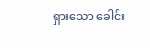ရှားသော ခေါင်း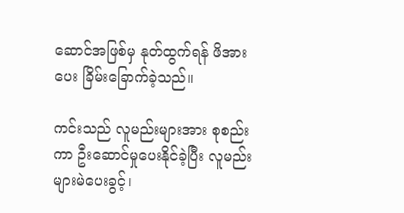ဆောင်အဖြစ်မှ နုတ်ထွက်ရန် ဖိအားပေး ခြိမ်းခြောက်ခဲ့သည်။

ကင်းသည် လူမည်းများအား စုစည်းကာ ဦးဆောင်မှုပေးနိုင်ခဲ့ပြီး လူမည်းများမဲပေးခွင့်၊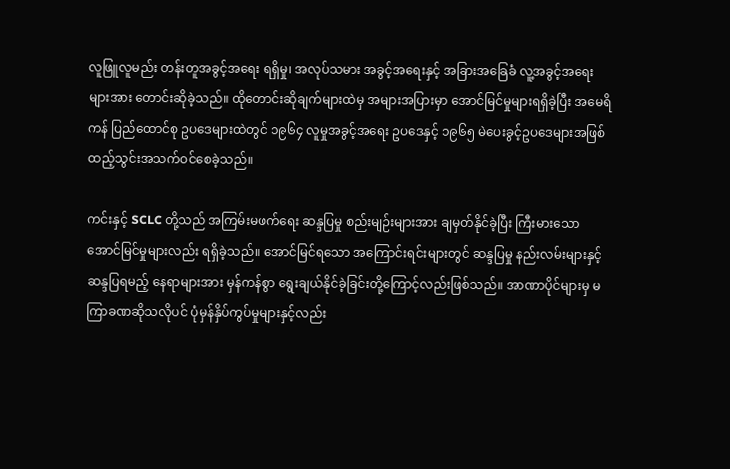လူဖြူလူမည်း တန်းတူအခွင့်အရေး ရရှိမှု၊ အလုပ်သမား အခွင့်အရေးနှင့် အခြားအခြေခံ လူ့အခွင့်အရေးများအား တောင်းဆိုခဲ့သည်။ ထိုတောင်းဆိုချက်များထဲမှ အများအပြားမှာ အောင်မြင်မှုများရရှိခဲ့ပြီး အမေရိကန် ပြည်ထောင်စု ဥပဒေများထဲတွင် ၁၉၆၄ လူမှုအခွင့်အရေး ဥပဒေနှင့် ၁၉၆၅ မဲပေးခွင့်ဥပဒေများအဖြစ် ထည့်သွင်းအသက်ဝင်စေခဲ့သည်။

ကင်းနှင့် SCLC တို့သည် အကြမ်းမဖက်ရေး ဆန္ဒပြမှု စည်းမျဉ်းများအား ချမှတ်နိုင်ခဲ့ပြီး ကြီးမားသော အောင်မြင်မှုများလည်း ရရှိခဲ့သည်။ အောင်မြင်ရသော အကြောင်းရင်းများတွင် ဆန္ဒပြမှု နည်းလမ်းများနှင့် ဆန္ဒပြရမည့် နေရာများအား မှန်ကန်စွာ ရွေးချယ်နိုင်ခဲ့ခြင်းတို့ကြောင့်လည်းဖြစ်သည်။ အာဏာပိုင်များမှ မကြာခဏဆိုသလိုပင် ပုံမှန်နှိပ်ကွပ်မှုများနှင့်လည်း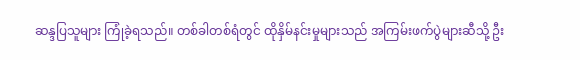ဆန္ဒပြသူများ ကြုံခဲ့ရသည်။ တစ်ခါတစ်ရံတွင် ထိုနှိမ်နင်းမှုများသည် အကြမ်းဖက်ပွဲများဆီသို့ ဦး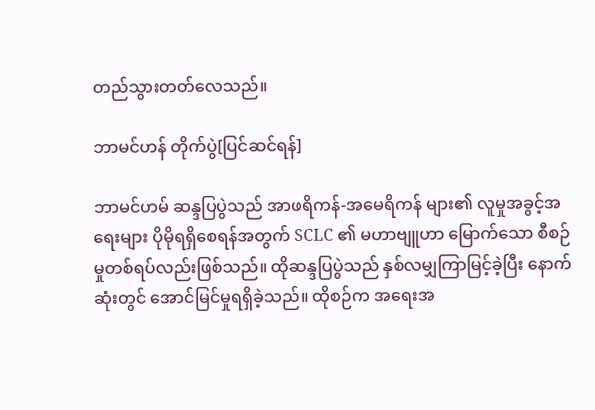တည်သွားတတ်လေသည်။

ဘာမင်ဟန် တိုက်ပွဲ[ပြင်ဆင်ရန်]

ဘာမင်ဟမ် ဆန္ဒပြပွဲသည် အာဖရိကန်-အမေရိကန် များ၏ လူမှုအခွင့်အရေးများ ပိုမိုရရှိစေရန်အတွက် SCLC ၏ မဟာဗျူဟာ မြောက်သော စီစဉ်မှုတစ်ရပ်လည်းဖြစ်သည်။ ထိုဆန္ဒပြပွဲသည် နှစ်လမျှကြာမြင့်ခဲ့ပြီး နောက်ဆုံးတွင် အောင်မြင်မှုရရှိခဲ့သည်။ ထိုစဉ်က အရေးအ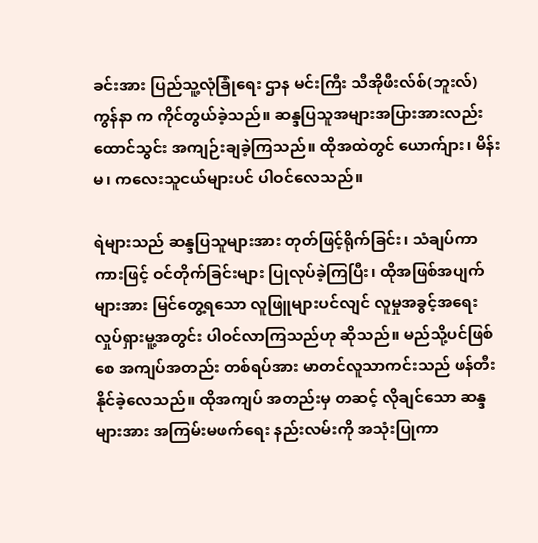ခင်းအား ပြည်သူ့လုံခြုံရေး ဌာန မင်းကြီး သီအိုဖီးလ်စ်(ဘူးလ်) ကွန်နာ က ကိုင်တွယ်ခဲ့သည်။ ဆန္ဒပြသူအများအပြားအားလည်း ထောင်သွင်း အကျဉ်းချခဲ့ကြသည်။ ထိုအထဲတွင် ယောက်ျား၊ မိန်းမ၊ ကလေးသူငယ်များပင် ပါဝင်လေသည်။

ရဲများသည် ဆန္ဒပြသူများအား တုတ်ဖြင့်ရိုက်ခြင်း၊ သံချပ်ကာ ကားဖြင့် ဝင်တိုက်ခြင်းများ ပြုလုပ်ခဲ့ကြပြီး၊ ထိုအဖြစ်အပျက်များအား မြင်တွေ့ရသော လူဖြူများပင်လျင် လူမှုအခွင့်အရေး လှုပ်ရှားမူ့အတွင်း ပါဝင်လာကြသည်ဟု ဆိုသည်။ မည်သို့ပင်ဖြစ်စေ အကျပ်အတည်း တစ်ရပ်အား မာတင်လူသာကင်းသည် ဖန်တီးနိုင်ခဲ့လေသည်။ ထိုအကျပ် အတည်းမှ တဆင့် လိုချင်သော ဆန္ဒများအား အကြမ်းမဖက်ရေး နည်းလမ်းကို အသုံးပြုကာ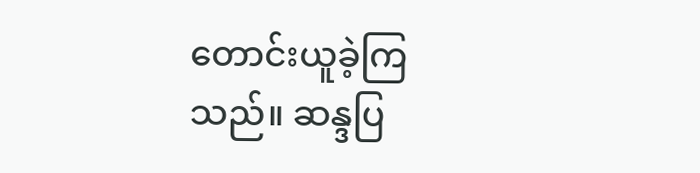တောင်းယူခဲ့ကြသည်။ ဆန္ဒပြ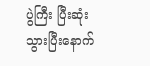ပွဲကြီး ပြီးဆုံးသွားပြီးနောက်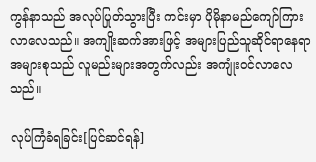ကွန်နာသည် အလုပ်ပြုတ်သွားပြီး ကင်းမှာ ပိုမိုနာမည်ကျော်ကြားလာလေသည်။ အကျိုးဆက်အားဖြင့် အများပြည်သူဆိုင်ရာနေရာ အများစုသည် လူမည်းများအတွက်လည်း အကျုံးဝင်လာလေသည်။

လုပ်ကြံခံရခြင်း[ပြင်ဆင်ရန်]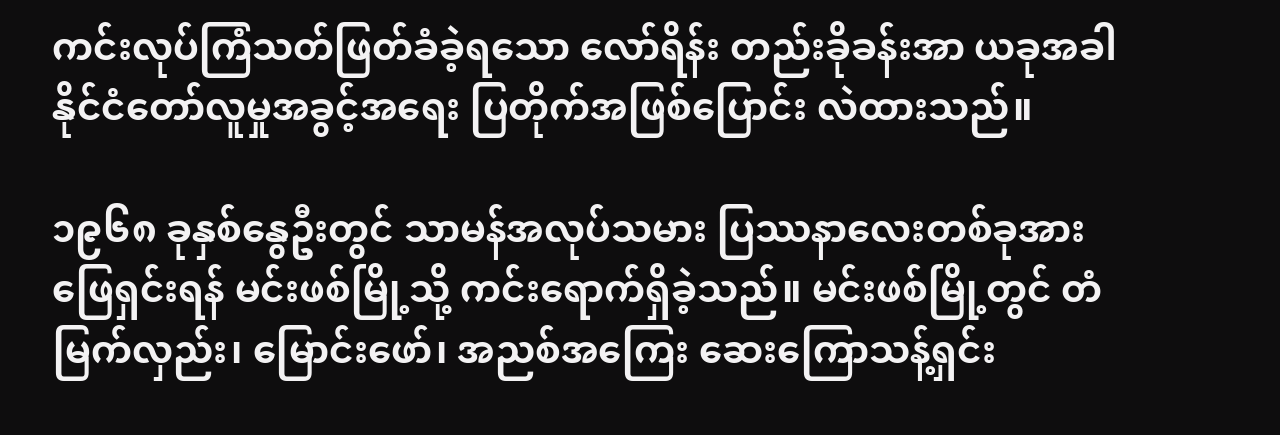ကင်းလုပ်ကြံသတ်ဖြတ်ခံခဲ့ရသော လော်ရိန်း တည်းခိုခန်းအာ ယခုအခါ နိုင်ငံတော်လူမှုအခွင့်အရေး ပြတိုက်အဖြစ်ပြောင်း လဲထားသည်။

၁၉၆၈ ခုနှစ်နွေဦးတွင် သာမန်အလုပ်သမား ပြဿနာလေးတစ်ခုအား ဖြေရှင်းရန် မင်းဖစ်မြို့သို့ ကင်းရောက်ရှိခဲ့သည်။ မင်းဖစ်မြို့တွင် တံမြက်လှည်း၊ မြောင်းဖော်၊ အညစ်အကြေး ဆေးကြောသန့်ရှင်း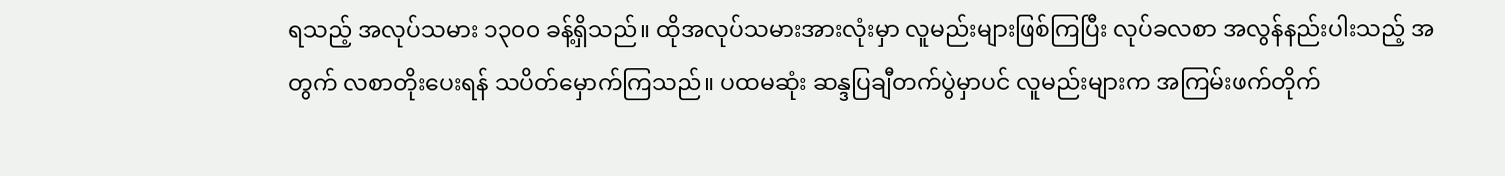ရသည့် အလုပ်သမား ၁၃၀၀ ခန့်ရှိသည်။ ထိုအလုပ်သမားအားလုံးမှာ လူမည်းများဖြစ်ကြပြီး လုပ်ခလစာ အလွန်နည်းပါးသည့် အတွက် လစာတိုးပေးရန် သပိတ်မှောက်ကြသည်။ ပထမဆုံး ဆန္ဒပြချီတက်ပွဲမှာပင် လူမည်းများက အကြမ်းဖက်တိုက်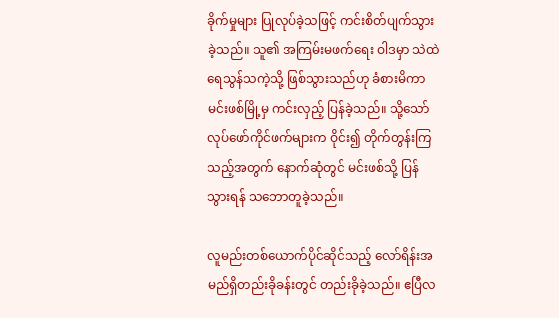ခိုက်မှုများ ပြုလုပ်ခဲ့သဖြင့် ကင်းစိတ်ပျက်သွား ခဲ့သည်။ သူ၏ အကြမ်းမဖက်ရေး ဝါဒမှာ သဲထဲရေသွန်သကဲ့သို့ ဖြစ်သွားသည်ဟု ခံစားမိကာ မင်းဖစ်မြို့မှ ကင်းလှည့် ပြန်ခဲ့သည်။ သို့သော် လုပ်ဖော်ကိုင်ဖက်များက ဝိုင်း၍ တိုက်တွန်းကြသည့်အတွက် နောက်ဆုံတွင် မင်းဖစ်သို့ ပြန်သွားရန် သဘောတူခဲ့သည်။

လူမည်းတစ်ယောက်ပိုင်ဆိုင်သည့် လော်ရိန်းအမည်ရှိတည်းခိုခန်းတွင် တည်းခိုခဲ့သည်။ ဧပြီလ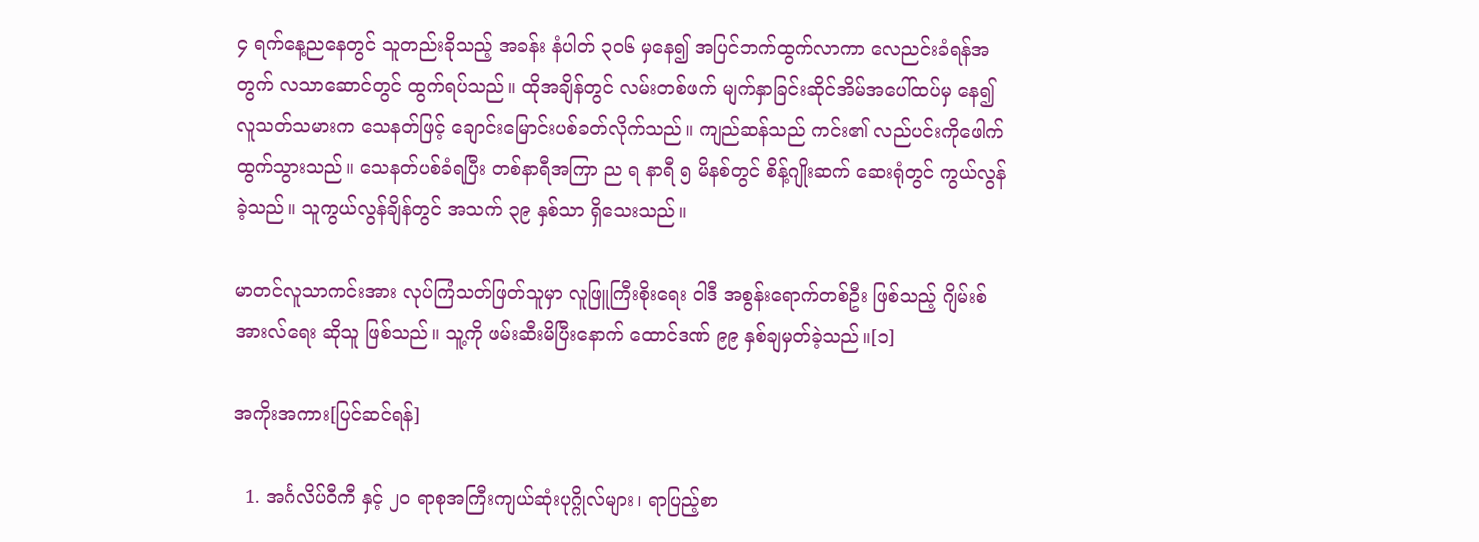၄ ရက်နေ့ညနေတွင် သူတည်းခိုသည့် အခန်း နံပါတ် ၃၀၆ မှနေ၍ အပြင်ဘက်ထွက်လာကာ လေညင်းခံရန်အတွက် လသာဆောင်တွင် ထွက်ရပ်သည်။ ထိုအချိန်တွင် လမ်းတစ်ဖက် မျက်နှာခြင်းဆိုင်အိမ်အပေါ်ထပ်မှ နေ၍ လူသတ်သမားက သေနတ်ဖြင့် ချောင်းမြောင်းပစ်ခတ်လိုက်သည်။ ကျည်ဆန်သည် ကင်း၏ လည်ပင်းကိုဖေါက်ထွက်သွားသည်။ သေနတ်ပစ်ခံရပြီး တစ်နာရီအကြာ ည ရ နာရီ ၅ မိနစ်တွင် စိန့်ဂျိုးဆက် ဆေးရုံတွင် ကွယ်လွန်ခဲ့သည်။ သူကွယ်လွန်ချိန်တွင် အသက် ၃၉ နှစ်သာ ရှိသေးသည်။

မာတင်လူသာကင်းအား လုပ်ကြံသတ်ဖြတ်သူမှာ လူဖြူကြီးစိုးရေး ဝါဒီ အစွန်းရောက်တစ်ဦး ဖြစ်သည့် ဂျိမ်းစ်အားလ်ရေး ဆိုသူ ဖြစ်သည်။ သူ့ကို ဖမ်းဆီးမိပြီးနောက် ထောင်ဒဏ် ၉၉ နှစ်ချမှတ်ခဲ့သည်။[၁]

အကိုးအကား[ပြင်ဆင်ရန်]

  1. အင်္ဂလိပ်ဝီကီ နှင့် ၂၀ ရာစုအကြီးကျယ်ဆုံးပုဂ္ဂိုလ်များ၊ ရာပြည့်စာ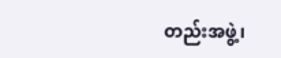တည်းအဖွဲ့၊